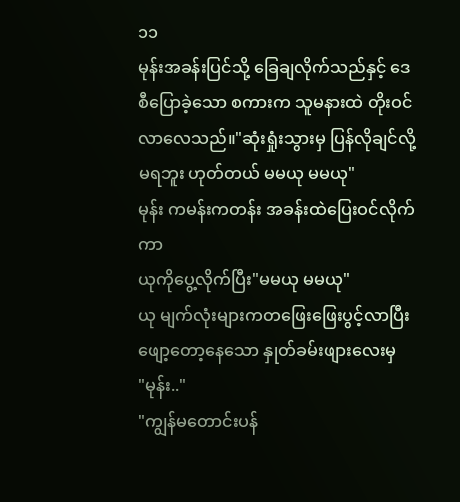၁၁
မုန်းအခန်းပြင်သို့ ခြေချလိုက်သည်နှင့် ဒေစီပြောခဲ့သော စကားက သူမနားထဲ တိုးဝင်လာလေသည်။"ဆုံးရှုံးသွားမှ ပြန်လိုချင်လို့မရဘူး ဟုတ်တယ် မမယု မမယု"
မုန်း ကမန်းကတန်း အခန်းထဲပြေးဝင်လိုက်ကာ
ယုကိုပွေ့လိုက်ပြီး"မမယု မမယု"
ယု မျက်လုံးများကတဖြေးဖြေးပွင့်လာပြီး ဖျော့တော့နေသော နှုတ်ခမ်းဖျားလေးမှ
"မုန်း.."
"ကျွန်မတောင်းပန်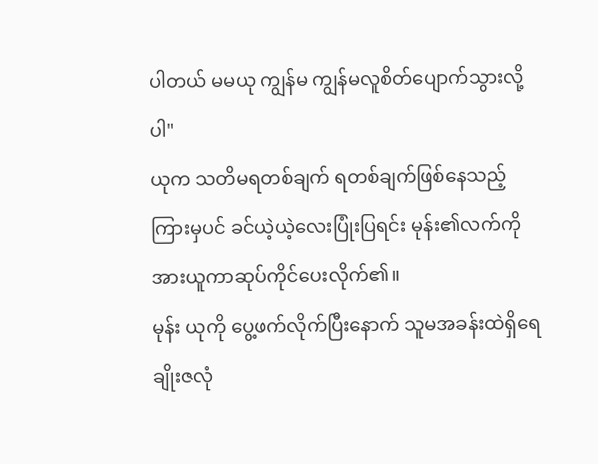ပါတယ် မမယု ကျွန်မ ကျွန်မလူစိတ်ပျောက်သွားလို့ပါ"
ယုက သတိမရတစ်ချက် ရတစ်ချက်ဖြစ်နေသည့်ကြားမှပင် ခင်ယဲ့ယဲ့လေးပြုံးပြရင်း မုန်း၏လက်ကိုအားယူကာဆုပ်ကိုင်ပေးလိုက်၏။
မုန်း ယုကို ပွေ့ဖက်လိုက်ပြီးနောက် သူမအခန်းထဲရှိရေချိုးဇလုံ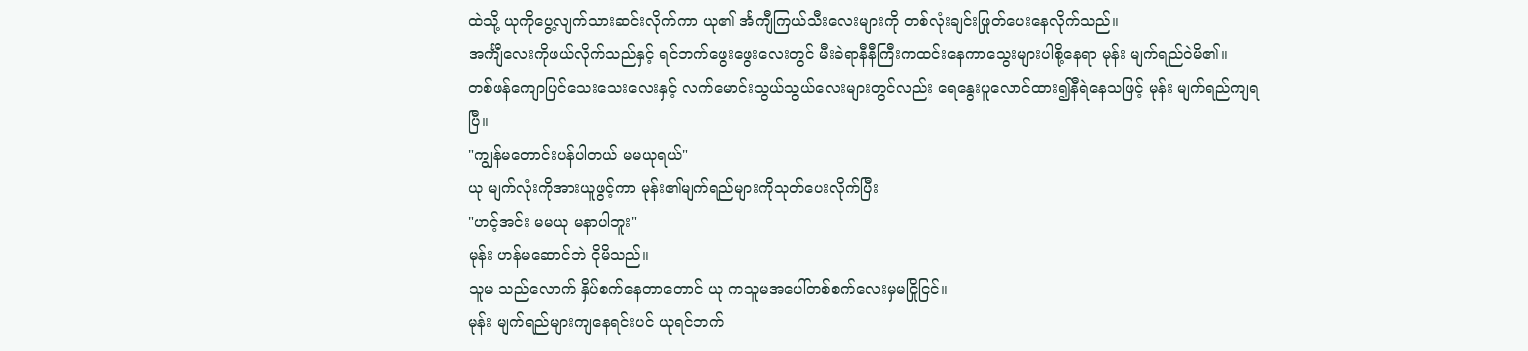ထဲသို့ ယုကိုပွေ့လျက်သားဆင်းလိုက်ကာ ယု၏ င်္အကျီကြယ်သီးလေးများကို တစ်လုံးချင်းဖြုတ်ပေးနေလိုက်သည်။
အင်္ကျီလေးကိုဖယ်လိုက်သည်နှင့် ရင်ဘက်ဖွေးဖွေးလေးတွင် မီးခဲရာနီနီကြီးကထင်းနေကာသွေးများပါစို့နေရာ မုန်း မျက်ရည်ဝဲမိ၏။
တစ်ဖန်ကျောပြင်သေးသေးလေးနှင့် လက်မောင်းသွယ်သွယ်လေးများတွင်လည်း ရေနွေးပူလောင်ထား၍နီရဲနေသဖြင့် မုန်း မျက်ရည်ကျရပြီ။
"ကျွန်မတောင်းပန်ပါတယ် မမယုရယ်"
ယု မျက်လုံးကိုအားယူဖွင့်ကာ မုန်း၏မျက်ရည်များကိုသုတ်ပေးလိုက်ပြီး
"ဟင့်အင်း မမယု မနာပါဘူး"
မုန်း ဟန်မဆောင်ဘဲ ငိုမိသည်။
သူမ သည်လောက် နှိပ်စက်နေတာတောင် ယု ကသူမအပေါ်တစ်စက်လေးမှမငြိုငြင်။
မုန်း မျက်ရည်များကျနေရင်းပင် ယုရင်ဘက်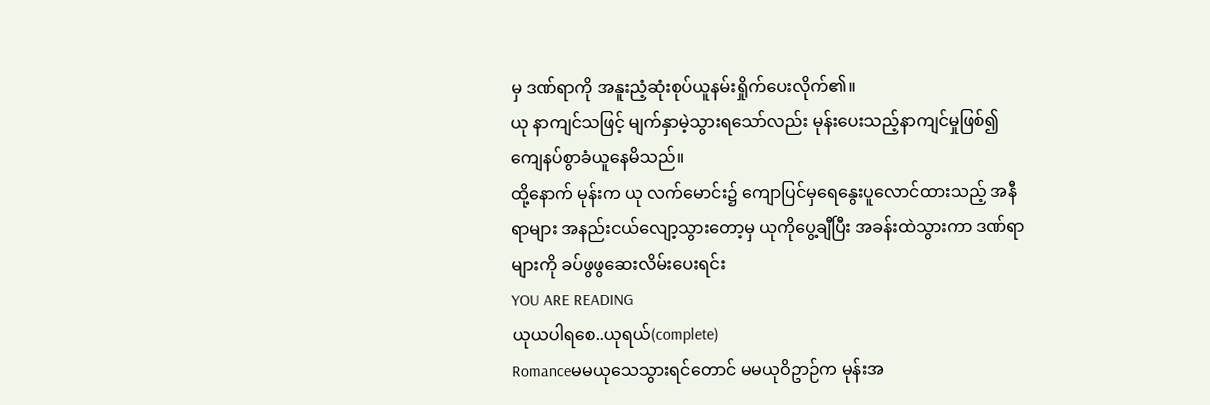မှ ဒဏ်ရာကို အနူးညံ့ဆုံးစုပ်ယူနမ်းရှိုက်ပေးလိုက်၏။
ယု နာကျင်သဖြင့် မျက်နှာမဲ့သွားရသော်လည်း မုန်းပေးသည့်နာကျင်မှုဖြစ်၍ ကျေနပ်စွာခံယူနေမိသည်။
ထို့နောက် မုန်းက ယု လက်မောင်း၌ ကျောပြင်မှရေနွေးပူလောင်ထားသည့် အနီရာများ အနည်းငယ်လျော့သွားတော့မှ ယုကိုပွေ့ချီပြီး အခန်းထဲသွားကာ ဒဏ်ရာများကို ခပ်ဖွဖွဆေးလိမ်းပေးရင်း
YOU ARE READING
ယုယပါရစေ..ယုရယ်(complete)
Romanceမမယုသေသွားရင်တောင် မမယုဝိဥာဉ်က မုန်းအ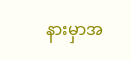နားမှာအ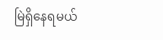မြဲရှိနေရမယ်